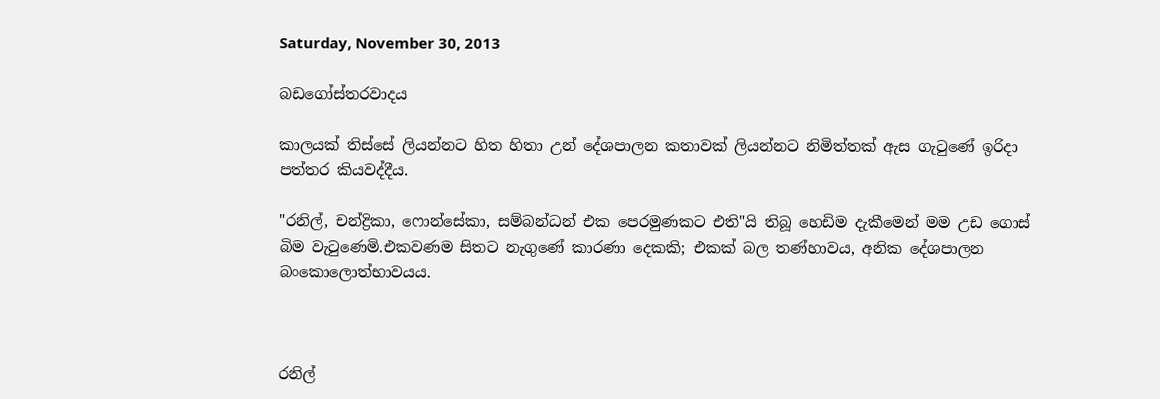Saturday, November 30, 2013

බඩගෝස්තරවාදය

කාලයක් තිස්සේ ලියන්නට හිත හිතා උන් දේශපාලන කතාවක් ලියන්නට නිමිත්තක් ඇස ගැටුණේ ඉරිදා පත්තර කියවද්දීය.

"රනිල්, චන්ද්‍රිකා, ෆොන්සේකා, සම්බන්ධන් එක පෙරමුණකට එති"යි තිබූ හෙඩිම දැකීමෙන් මම උඩ ගොස් බිම වැටුණෙමි.එකවණම සිතට නැගුණේ කාරණා දෙකකි; එකක් බල තණ්හාවය, අනික දේශපාලන බංකොලොත්භාවයය.



රනිල්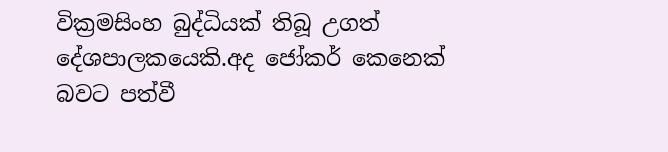වික්‍රමසිංහ බුද්ධියක් තිබූ උගත් දේශපාලකයෙකි.අද ජෝකර් කෙනෙක් බවට පත්වී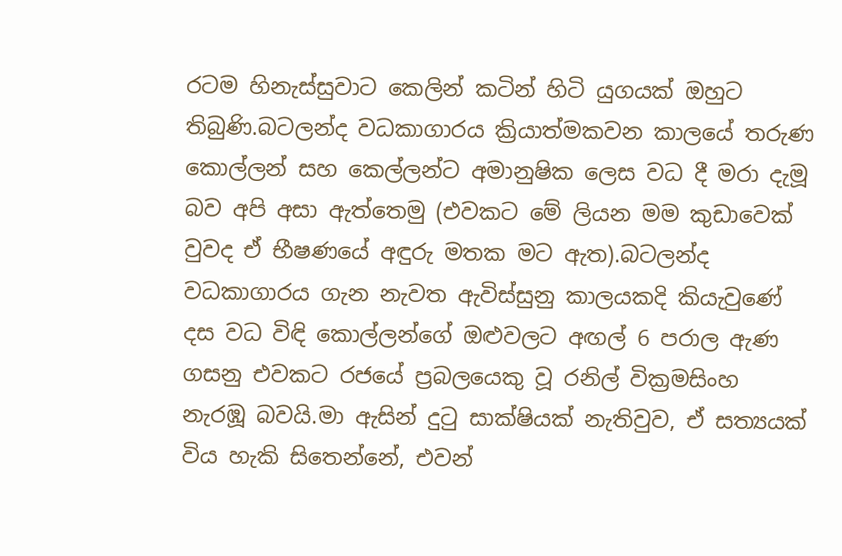රටම හිනැස්සුවාට කෙලින් කටින් හිටි යුගයක් ඔහුට තිබුණි.බටලන්ද වධකාගාරය ක්‍රියාත්මකවන කාලයේ තරුණ කොල්ලන් සහ කෙල්ලන්ට අමානුෂික ලෙස වධ දී මරා දැමූ බව අපි අසා ඇත්තෙමු (එවකට මේ ලියන මම කුඩාවෙක් වුවද ඒ භීෂණයේ අඳුරු මතක මට ඇත).බටලන්ද වධකාගාරය ගැන නැවත ඇවිස්සුනු කාලයකදි කියැවුණේ දස වධ විඳි කොල්ලන්ගේ ඔළුවලට අඟල් 6 පරාල ඇණ ගසනු එවකට රජයේ ප්‍රබලයෙකු වූ රනිල් වික්‍රමසිංහ නැරඹූ බවයි.මා ඇසින් දුටු සාක්ෂියක් නැතිවුව, ඒ සත්‍යයක් විය හැකි සිතෙන්නේ, එවන්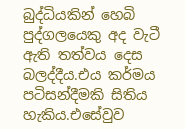බුද්ධියකින් හෙබි පුද්ගලයෙකු අද වැටී ඇති තත්වය දෙස බලද්දීය.එය කර්මය පටිසන්දීමකි සිතිය හැකිය.එසේවුව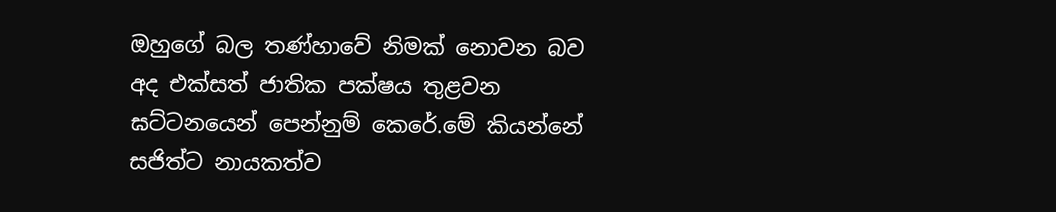ඔහුගේ බල තණ්හාවේ නිමක් නොවන බව අද එක්සත් ජාතික පක්ෂය තුළවන ඝට්ටනයෙන් පෙන්නුම් කෙරේ.මේ කියන්නේ සජිත්ට නායකත්ව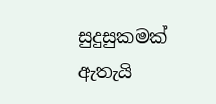සුදුසුකමක් ඇතැයි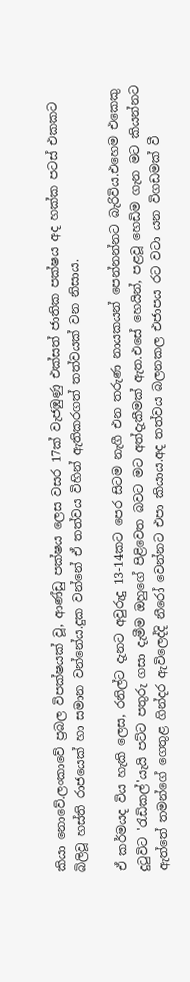කියා නොවේ.ලංකාවේ ප්‍රබල විපක්ෂයක් වූ, ආණ්ඩු පක්ෂය ලෙස වසර 17ක් වැජඹුණු එක්සත් ජාතික පක්ෂය අද හක්ක පටස් එකකට බිලිවූ හස්ති රාජයෙක් හා සමාන වන්නේය.දුක වන්නේ ඒ තත්වය විහින් ඇතිකරගත් තත්වයක් වන නිසාය.

ඒ කර්මයද විය හැකි ලෙස, රනිල්ට දැනට අවුරුදු 13-14කට පෙර සිටම නැගී එන තරුණ නායකයන් පෙන්නන්නට බැරිවිය.එහෙම එකෙකු දුටුවිට 'රැඩිකල්'යැයි පට්ට පතුරු ගසා දැමීම ඔහුගේ පිළිවෙත බවට මට අත්දැකීමක් ඇත.එසේ හෙයින්, පළවූ හෙඩිම ගැන මට කියන්නට ඇත්තේ තමන්ගේ ගෙතුළ ගින්දර ඇවිලෙද්දි නීරෝ වෙන්නට එපා කියාය.අද තත්වය බලනකල එජාපය රට වටා යන විගඩමක් වී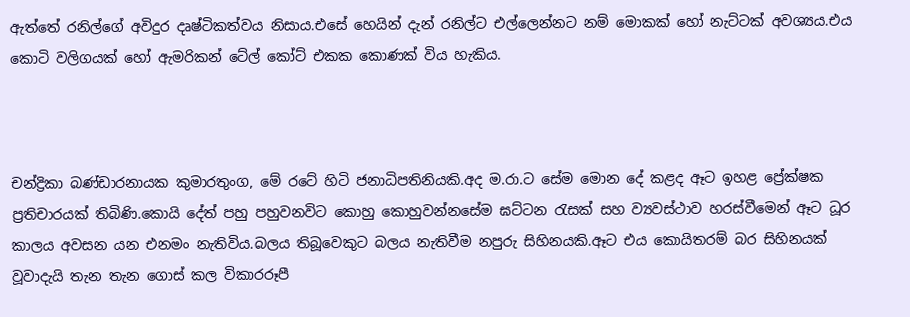ඇත්තේ රනිල්ගේ අවිදුර දෘෂ්ටිකත්වය නිසාය.එසේ හෙයින් දැන් රනිල්ට එල්ලෙන්නට නම් මොකක් හෝ නැට්ටක් අවශ්‍යය.එය කොටි වලිගයක් හෝ ඇමරිකන් ටේල් කෝට් එකක කොණක් විය හැකිය.



චන්ද්‍රිකා බණ්ඩාරනායක කුමාරතුංග, මේ රටේ හිටි ජනාධිපතිනියකි.අද ම.රා.ට සේම මොන දේ කළද ඈට ඉහළ ප්‍රේක්ෂක ප්‍රතිචාරයක් තිබිණි.කොයි දේත් පහු පහුවනවිට කොහු කොහුවන්නසේම ඝට්ටන රැසක් සහ ව්‍යවස්ථාව හරස්වීමෙන් ඈට ධූර කාලය අවසන යන එනමං නැතිවිය.බලය තිබූවෙකුට බලය නැතිවීම නපුරු සිහිනයකි.ඈට එය කොයිතරම් බර සිහිනයක් වූවාදැයි තැන තැන ගොස් කල විකාරරූපී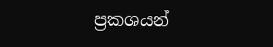ප්‍රකශයන්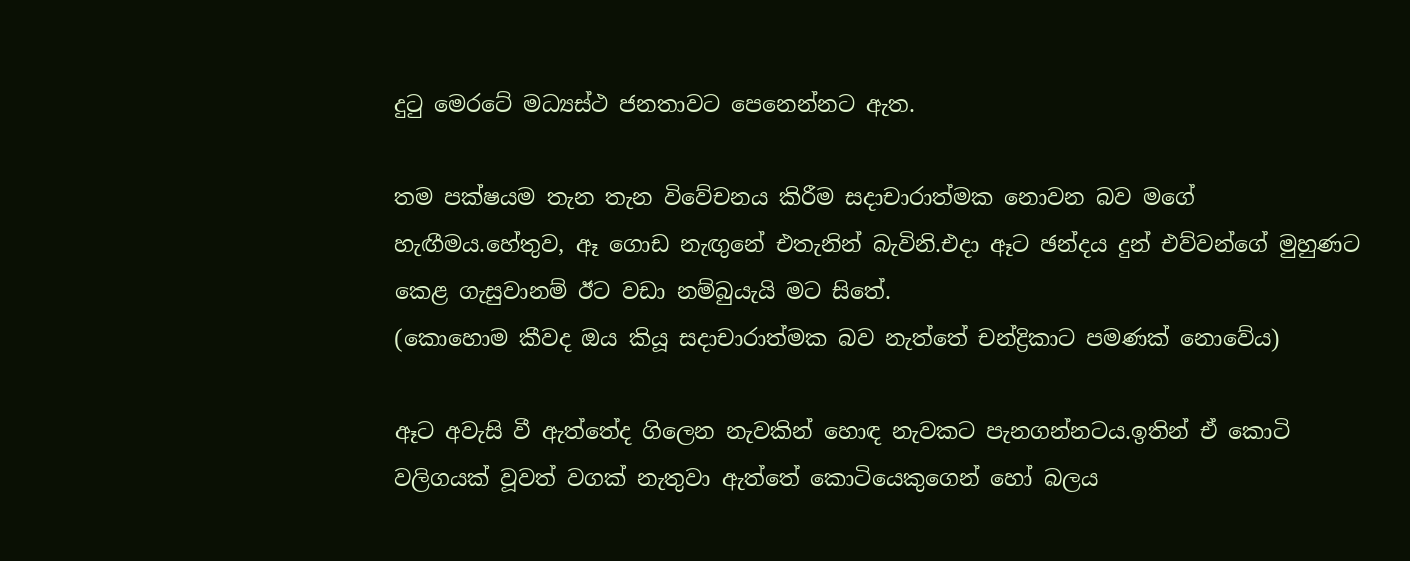දුටු මෙරටේ මධ්‍යස්ථ ජනතාවට පෙනෙන්නට ඇත.

තම පක්ෂයම තැන තැන විවේචනය කිරීම සදාචාරාත්මක නොවන බව මගේ හැඟීමය.හේතුව, ඈ ගොඩ නැඟුනේ එතැනින් බැවිනි.එදා ඈට ඡන්දය දුන් එව්වන්ගේ මුහුණට කෙළ ගැසුවානම් ඊට වඩා නම්බුයැයි මට සිතේ.
(කොහොම කීවද ඔය කියූ සදාචාරාත්මක බව නැත්තේ චන්ද්‍රිකාට පමණක් නොවේය)

ඈට අවැසි වී ඇත්තේද ගිලෙන නැවකින් හොඳ නැවකට පැනගන්නටය.ඉතින් ඒ කොටි වලිගයක් වූවත් වගක් නැතුවා ඇත්තේ කොටියෙකුගෙන් හෝ බලය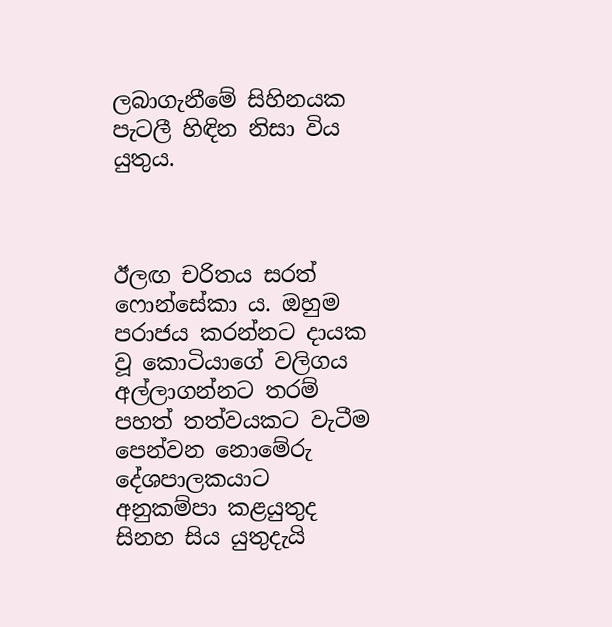ලබාගැනීමේ සිහිනයක පැටලී හිඳින නිසා විය යුතුය.



ඊලඟ චරිතය සරත් ෆොන්සේකා ය. ඔහුම පරාජය කරන්නට දායක වූ කොටියාගේ වලිගය අල්ලාගන්නට තරම් පහත් තත්වයකට වැටීම පෙන්වන නොමේරු දේශපාලකයාට අනුකම්පා කළයුතුද සිනහ සිය යුතුදැයි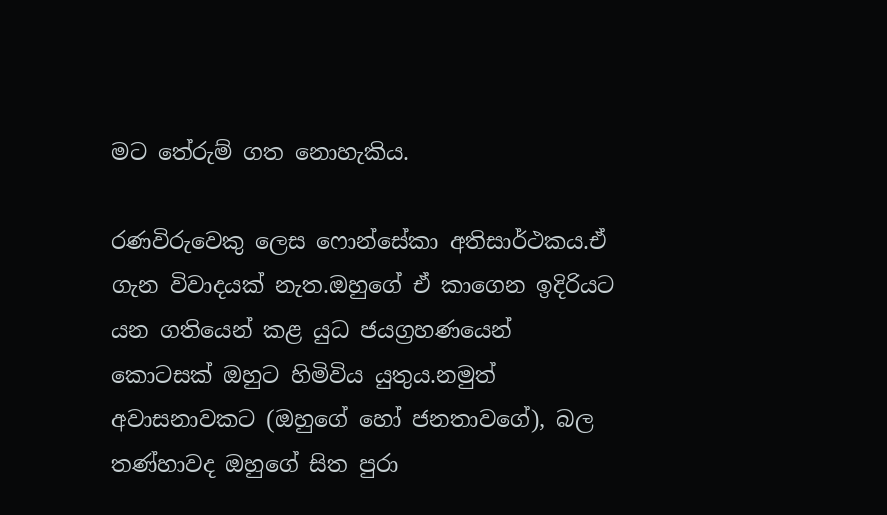මට තේරුම් ගත නොහැකිය.

රණවිරුවෙකු ලෙස ෆොන්සේකා අතිසාර්ථකය.ඒ ගැන විවාදයක් නැත.ඔහුගේ ඒ කාගෙන ඉදිරියට යන ගතියෙන් කළ යුධ ජයග්‍රහණයෙන් කොටසක් ඔහුට හිමිවිය යුතුය.නමුත් අවාසනාවකට (ඔහුගේ හෝ ජනතාවගේ), බල තණ්හාවද ඔහුගේ සිත පුරා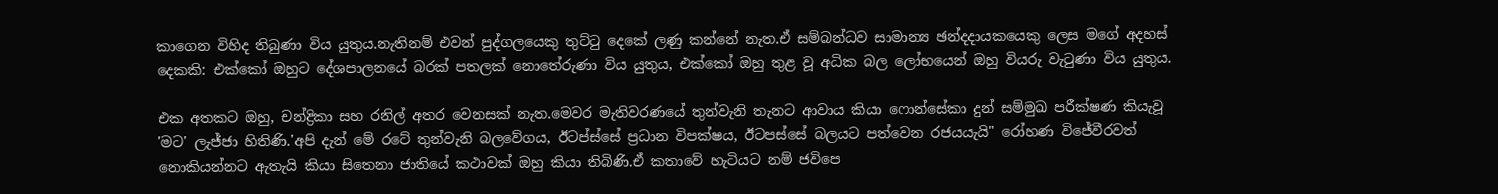කාගෙන විහිද තිබුණා විය යුතුය.නැතිනම් එවන් පුද්ගලයෙකු තුට්ටු දෙකේ ලණු කන්නේ නැත.ඒ සම්බන්ධව සාමාන්‍ය ඡන්දදායකයෙකු ලෙස මගේ අදහස් දෙකකි: එක්කෝ ඔහුට දේශපාලනයේ බරක් පතලක් නොතේරුණා විය යුතුය, එක්කෝ ඔහු තුළ වූ අධික බල ලෝභයෙන් ඔහු වියරු වැටුණා විය යුතුය.

එක අතකට ඔහු, චන්ද්‍රිකා සහ රනිල් අතර වෙනසක් නැත.මෙවර මැතිවරණයේ තුන්වැනි තැනට ආවාය කියා ෆොන්සේකා දුන් සම්මුඛ පරීක්ෂණ කියැවූ 'මට' ලැජ්ජා හිතිණි.'අපි දැන් මේ රටේ තුන්වැනි බලවේගය, ඊටප්ස්සේ ප්‍රධාන විපක්ෂය, ඊටපස්සේ බලයට පත්වෙන රජයයැයි" රෝහණ විජේවීරවත් නොකියන්නට ඇතැයි කියා සිතෙනා ජාතියේ කථාවක් ඔහු කියා තිබිණි.ඒ කතාවේ හැටියට නම් ජවිපෙ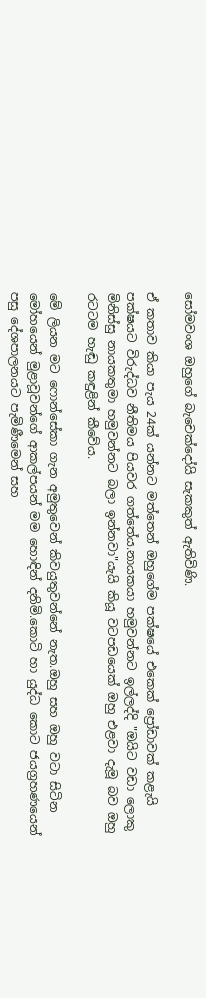සෝමවංශ ඔහුගේ බැචෙක්දෝයි සැකකුත් ඇතිවිණි.

ඒ කතාව කියා පැය 24ක් යන්නට මත්තෙන් ඔහුගේම පක්ෂයේ එකෙක් ප්‍රෝඩාවක් කළැයි පක්ෂයට විරුද්ධව නීතිමය පියවර ගත්තේය.නායකයා හමුවන්නට ඉල්ලද්දි "ඔයිට වඩා ලොකු මිනිස්සු නායකතුමා හමුවන්නට බලා ඉන්නවා"යැයි කියූ වටපඩයෙක් ඔහු එළවා දැමූ බව ඔහු රටටම හැඬු කඳුළින් කීවේය.

මේ ලියන මට ෆොන්සේකා ගැන අමුතුවෙන් කිවයුතුවන්නේ නැත.ඔහු සහ ඔහු වටා සිටින මෝහයෙන් මුළාවූවන්ගේ ආකල්පයන් මම හොඳින් දනිමි.කොටි හා යුද්ධ කොට ජයග්‍රහණයෙන් පසු දේශපාලනයට පැමිණීමෙන් සහ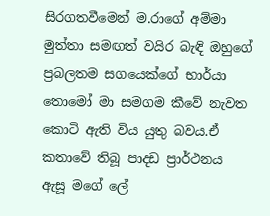සිරගතවීමෙන් ම.රාගේ අම්මා මුත්තා සමඟත් වයිර බැඳි ඔහුගේ ප්‍රබලතම සගයෙක්ගේ භාර්යා තොමෝ මා සමගම කීවේ නැවත කොටි ඇති විය යුතු බවය.ඒ කතාවේ තිබූ පාදඩ ප්‍රාර්ථනය ඇසූ මගේ ලේ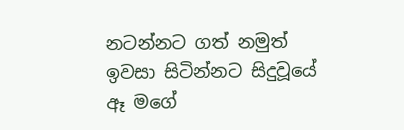නටන්නට ගත් නමුත් ඉවසා සිටින්නට සිදුවූයේ ඈ මගේ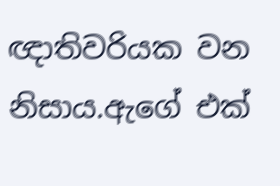ඥාතිවරියක වන නිසාය.ඇගේ එක්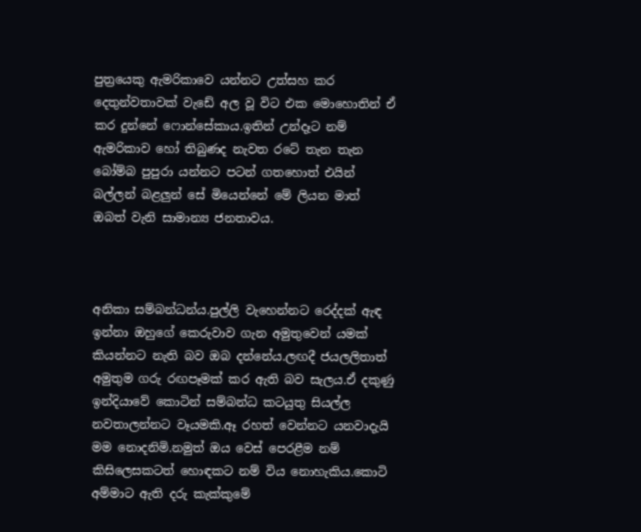පුත්‍රයෙකු ඇමරිකාවෙ යන්නට උත්සහ කර දෙතුන්වතාවක් වැඩේ අල වූ විට එක මොහොතින් ඒ කර දුන්නේ ෆොන්සේකාය.ඉතින් උන්දෑට නම් ඇමරිකාව හෝ තිබුණද නැවත රටේ තැන තැන බෝම්බ පුපුරා යන්නට පටන් ගතහොත් එයින් බල්ලන් බළලුන් සේ මියෙන්නේ මේ ලියන මාත් ඔබත් වැනි සාමාන්‍ය ජනතාවය.



අනිකා සම්බන්ධන්ය.පුල්ලි වැහෙන්නට රෙද්දක් ඇඳ ඉන්නා ඔහුගේ කෙරුවාව ගැන අමුතුවෙන් යමක් කියන්නට නැති බව ඔබ දන්නේය.ලඟදී ජයලලිතාත් අමුතුම ගරු රඟපෑමක් කර ඇති බව සැලය.ඒ දකුණු ඉන්දියාවේ කොටින් සම්බන්ධ කටයුතු සියල්ල නවතාලන්නට වෑයමකි.ඈ රහත් වෙන්නට යනවාදැයි මම නොදනිමි.නමුත් ඔය වෙස් පෙරළීම නම් කිසිලෙසකටත් හොඳකට නම් විය නොහැකිය.කොටි අම්මාට ඇති දරු කැක්කුමේ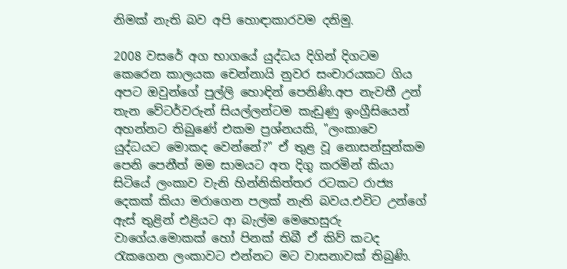නිමක් නැති බව අපි හොඳාකාරවම දනිමු.

2008 වසරේ අග භාගයේ යුද්ධය දිගින් දිගටම කෙරෙන කාලයක චෙන්නායි නුවර සංචාරයකට ගිය අපට ඔවුන්ගේ පුල්ලි හොඳින් පෙනිණි.අප නැවතී උන් තැන වේටර්වරුන් සියල්ලන්ටම කැඩුණු ඉංග්‍රීසියෙන් අහන්නට තිබුණේ එකම ප්‍රශ්නයකි, "ලංකාවෙ යුද්ධයට මොකද වෙන්නේ?" ඒ තුළ වූ නොසන්සුන්කම පෙනි පෙනීත් මම සාමයට අත දිගු කරමින් කියා සිටියේ ලංකාව වැනි හින්නිකිත්තර රටකට රාජ්‍ය දෙකක් කියා මරාගෙන පලක් නැති බවය.එවිට උන්ගේ ඇස් තුළින් එළියට ආ බැල්ම මෙහෙසුරු වාගේය.මොකක් හෝ පිනක් තිබී ඒ කිව් කටද රැකගෙන ලංකාවට එන්නට මට වාසනාවක් තිබුණි.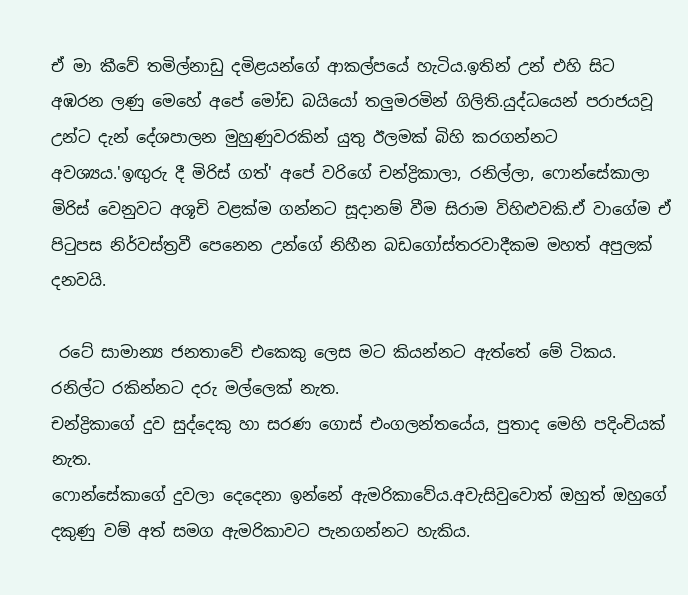ඒ මා කීවේ තමිල්නාඩු දමිළයන්ගේ ආකල්පයේ හැටිය.ඉතින් උන් එහි සිට අඹරන ලණු මෙහේ අපේ මෝඩ බයියෝ තලුමරමින් ගිලිති.යුද්ධයෙන් පරාජයවූ උන්ට දැන් දේශපාලන මුහුණුවරකින් යුතු ඊලමක් බිහි කරගන්නට අවශ්‍යය.'ඉඟුරු දී මිරිස් ගත්' අපේ වරිගේ චන්ද්‍රිකාලා, රනිල්ලා, ෆොන්සේකාලා මිරිස් වෙනුවට අශූචි වළක්ම ගන්නට සූදානම් වීම සිරාම විහිළුවකි.ඒ වාගේම ඒ පිටුපස නිර්වස්ත්‍රවී පෙනෙන උන්ගේ නිහීන බඩගෝස්තරවාදීකම මහත් අපුලක් දනවයි.

 රටේ සාමාන්‍ය ජනතාවේ එකෙකු ලෙස මට කියන්නට ඇත්තේ මේ ටිකය.
රනිල්ට රකින්නට දරු මල්ලෙක් නැත.
චන්ද්‍රිකාගේ දුව සුද්දෙකු හා සරණ ගොස් එංගලන්තයේය, පුතාද මෙහි පදිංචියක් නැත.
ෆොන්සේකාගේ දුවලා දෙදෙනා ඉන්නේ ඇමරිකාවේය.අවැසිවුවොත් ඔහුත් ඔහුගේ දකුණු වම් අත් සමග ඇමරිකාවට පැනගන්නට හැකිය.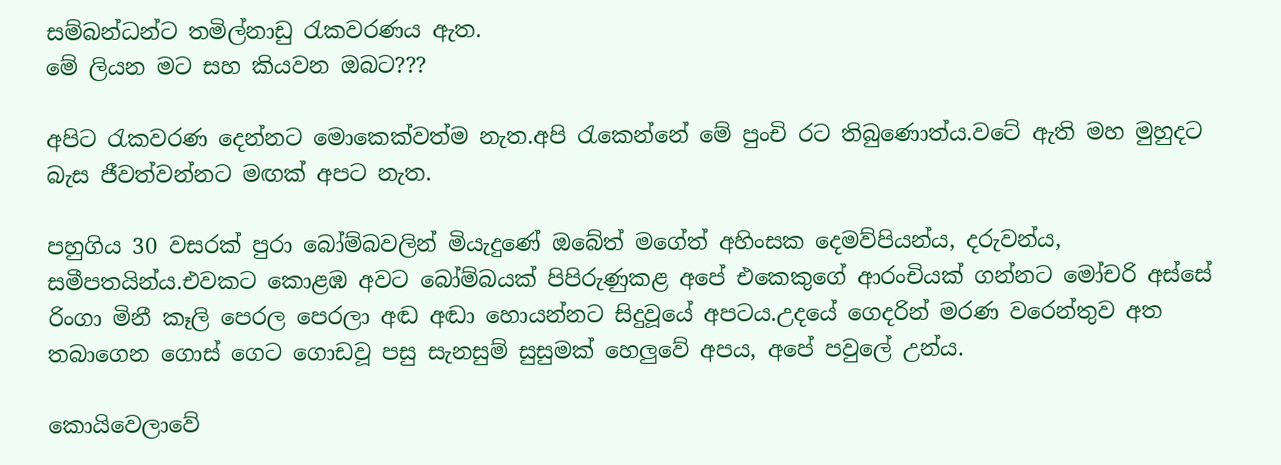සම්බන්ධන්ට තමිල්නාඩු රැකවරණය ඇත.
මේ ලියන මට සහ කියවන ඔබට???

අපිට රැකවරණ දෙන්නට මොකෙක්වත්ම නැත.අපි රැකෙන්නේ මේ පුංචි රට තිබුණොත්ය.වටේ ඇති මහ මුහුදට බැස ජීවත්වන්නට මඟක් අපට නැත.

පහුගිය 30 වසරක් පුරා බෝම්බවලින් මියැදුණේ ඔබේත් මගේත් අහිංසක දෙමව්පියන්ය, දරුවන්ය, සමීපතයින්ය.එවකට කොළඹ අවට බෝම්බයක් පිපිරුණුකළ අපේ එකෙකුගේ ආරංචියක් ගන්නට මෝචරි අස්සේ රිංගා මිනී කෑලි පෙරල පෙරලා අඬ අඬා හොයන්නට සිදුවූයේ අපටය.උදයේ ගෙදරින් මරණ වරෙන්තුව අත තබාගෙන ගොස් ගෙට ගොඩවූ පසු සැනසුම් සුසුමක් හෙලුවේ අපය, අපේ පවුලේ උන්ය.

කොයිවෙලාවේ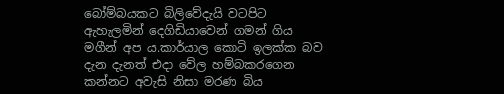බෝම්බයකට බිලිවේදැයි වටපිට ඇහැලමින් දෙගිඩියාවෙන් ගමන් ගිය මගීන් අප ය.කාර්යාල කොටි ඉලක්ක බව දැන දැනත් එදා වේල හම්බකරගෙන කන්නට අවැසි නිසා මරණ බිය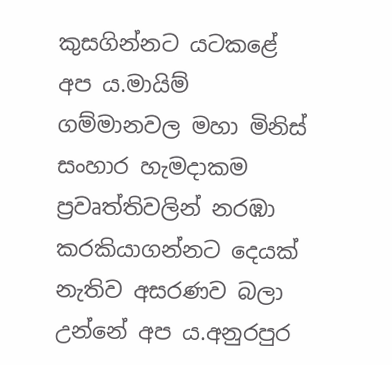කුසගින්නට යටකළේ අප ය.මායිම් ගම්මානවල මහා මිනිස් සංහාර හැමදාකම ප්‍රවෘත්තිවලින් නරඹා කරකියාගන්නට දෙයක් නැතිව අසරණව බලා උන්නේ අප ය.අනුරපුර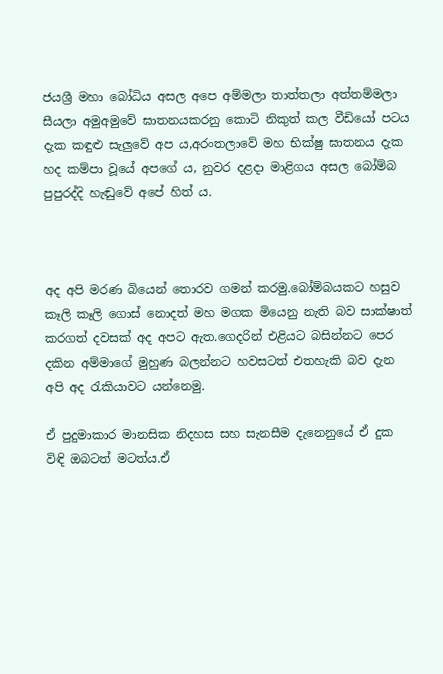ජයශ්‍රී මහා බෝධිය අසල අපෙ අම්මලා තාත්තලා අත්තම්මලා සීයලා අමුඅමුවේ ඝාතනයකරනු කොටි නිකුත් කල වීඩියෝ පටය දැක කඳුළු සැලුවේ අප ය,අරංතලාවේ මහ භික්ෂු ඝාතනය දැක හද කම්පා වූයේ අපගේ ය, නුවර දළදා මාළිගය අසල බෝම්බ පුපුරද්දි හැඬුවේ අපේ හිත් ය.



අද අපි මරණ බියෙන් තොරව ගමන් කරමු.බෝම්බයකට හසුව කෑලි කෑලි ගොස් නොදත් මහ මගක මියෙනු නැති බව සාක්ෂාත් කරගත් දවසක් අද අපට ඇත.ගෙදරින් එළියට බසින්නට පෙර දකින අම්මාගේ මුහුණ බලන්නට හවසටත් එතහැකි බව දැන අපි අද රැකියාවට යන්නෙමු.

ඒ පුදුමාකාර මානසික නිදහස සහ සැනසීම දැනෙනුයේ ඒ දුක විඳි ඔබටත් මටත්ය.ඒ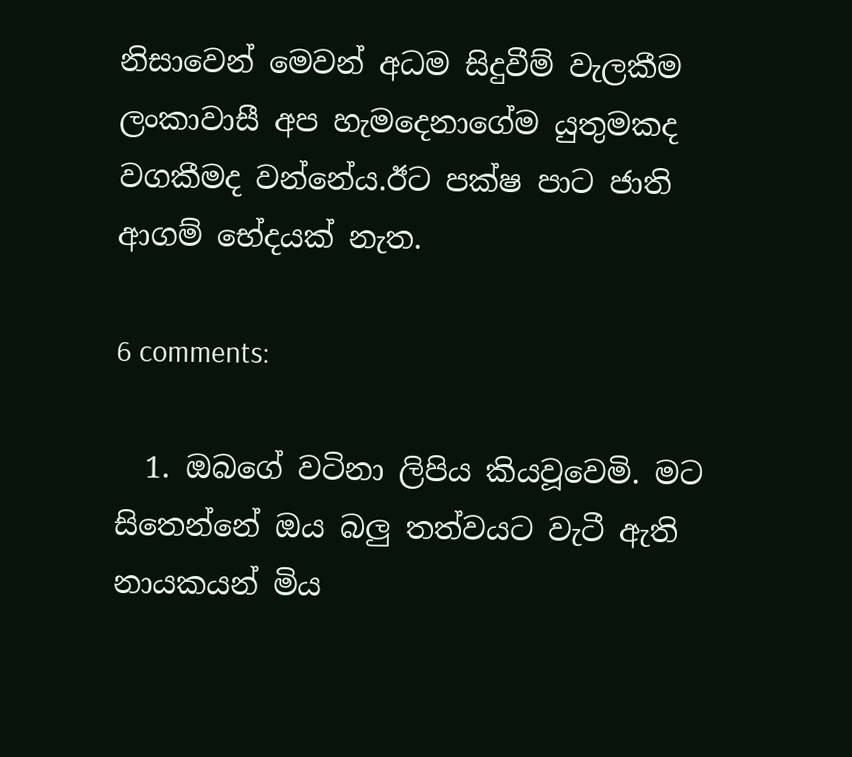නිසාවෙන් මෙවන් අධම සිදුවීම් වැලකීම ලංකාවාසී අප හැමදෙනාගේම යුතුමකද වගකීමද වන්නේය.ඊට පක්ෂ පාට ජාති ආගම් භේදයක් නැත.

6 comments:

  1. ඔබගේ වටිනා ලිපිය කියවූවෙමි. මට සිතෙන්නේ ඔය බලු තත්වයට වැටී ඇති නායකයන් මිය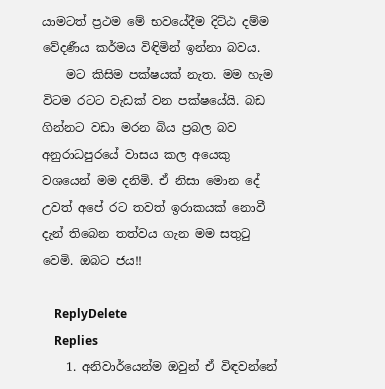යාමටත් ප්‍රථම මේ භවයේදීම දිට්ඨ දම්ම වේදණීය කර්මය විඳිමින් ඉන්නා බවය.
    මට කිසිම පක්ෂයක් නැත. මම හැම විටම රටට වැඩක් වන පක්ෂයේයි. බඩ ගින්නට වඩා මරන බිය ප්‍රබල බව අනුරාධපුරයේ වාසය කල අයෙකු වශයෙන් මම දනිමි. ඒ නිසා මොන දේ උවත් අපේ රට තවත් ඉරාකයක් නොවී දැන් තිබෙන තත්වය ගැන මම සතුටු වෙමි. ඔබට ජය!!

    ReplyDelete
    Replies
    1. අනිවාර්යෙන්ම ඔවුන් ඒ විඳවන්නේ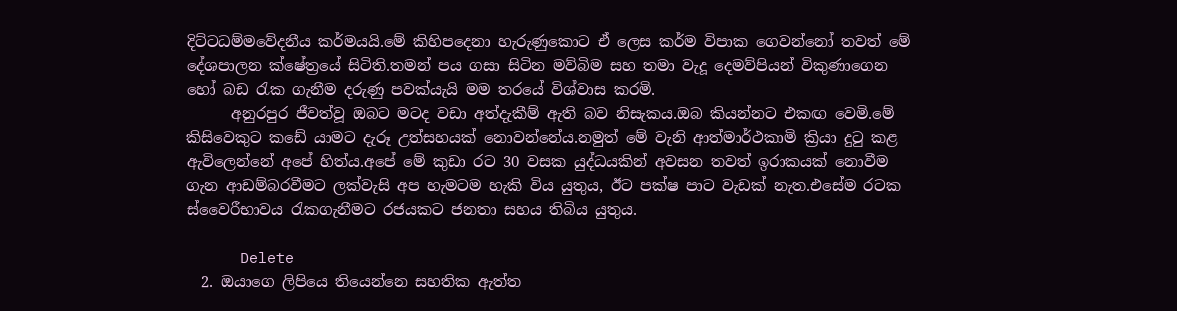දිට්ටධම්මවේදනීය කර්මයයි.මේ කිහිපදෙනා හැරුණුකොට ඒ ලෙස කර්ම විපාක ගෙවන්නෝ තවත් මේ දේශපාලන ක්ෂේත්‍රයේ සිටිති.තමන් පය ගසා සිටින මව්බිම සහ තමා වැදූ දෙමව්පියන් විකුණාගෙන හෝ බඩ රැක ගැනීම දරුණු පවක්යැයි මම තරයේ විශ්වාස කරමි.
      අනුරපුර ජීවත්වූ ඔබට මටද වඩා අත්දැකීම් ඇති බව නිසැකය.ඔබ කියන්නට එකඟ වෙමි.මේ කිසිවෙකුට කඩේ යාමට දැරූ උත්සහයක් නොවන්නේය.නමුත් මේ වැනි ආත්මාර්ථකාමි ක්‍රියා දුටු කළ ඇවිලෙන්නේ අපේ හිත්ය.අපේ මේ කුඩා රට 30 වසක යුද්ධයකින් අවසන තවත් ඉරාකයක් නොවීම ගැන ආඩම්බරවීමට ලක්වැසි අප හැමටම හැකි විය යුතුය, ඊට පක්ෂ පාට වැඩක් නැත.එසේම රටක ස්වෛරීභාවය රැකගැනීමට රජයකට ජනතා සහය තිබිය යුතුය.

      Delete
  2. ඔයාගෙ ලිපියෙ තියෙන්නෙ සහතික ඇත්ත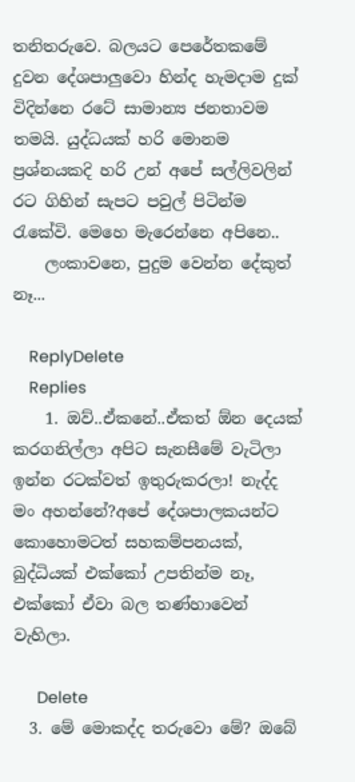තනිතරුවෙ. බලයට පෙරේතකමේ දුවන දේශපාලුවො හින්ද හැමදාම දුක් විදින්නෙ රටේ සාමාන්‍ය ජනතාවම තමයි. යුද්ධයක් හරි මොනම ප්‍රශ්නයකදි හරි උන් අපේ සල්ලිවලින් රට ගිහින් සැපට පවුල් පිටින්ම රැකේවි. මෙහෙ මැරෙන්නෙ අපිනෙ..
    ලංකාවනෙ, පුදුම වෙන්න දේකුත් නෑ...

    ReplyDelete
    Replies
    1. ඔව්..ඒකනේ..ඒකත් ඕන දෙයක් කරගනිල්ලා අපිට සැනසීමේ වැටිලා ඉන්න රටක්වත් ඉතුරුකරලා! නැද්ද මං අහන්නේ?අපේ දේශපාලකයන්ට කොහොමටත් සහකම්පනයක්, බුද්ධියක් එක්කෝ උපතින්ම නෑ, එක්කෝ ඒවා බල තණ්හාවෙන් වැහිලා.

      Delete
  3. මේ මොකද්ද තරුවො මේ? ඔබේ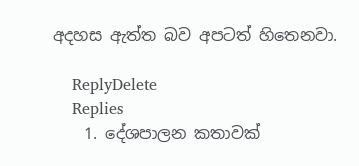අදහස ඇත්ත බව අපටත් හිතෙනවා.

    ReplyDelete
    Replies
    1. දේශපාලන කතාවක්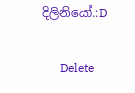දිලිනියෝ.:D

      Delete